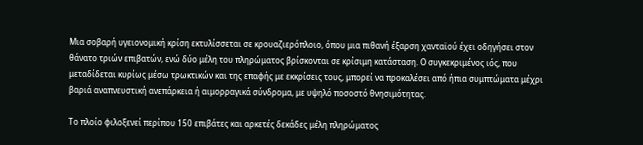Μια σοβαρή υγειονομική κρίση εκτυλίσσεται σε κρουαζιερόπλοιο, όπου μια πιθανή έξαρση χανταϊού έχει οδηγήσει στον θάνατο τριών επιβατών, ενώ δύο μέλη του πληρώματος βρίσκονται σε κρίσιμη κατάσταση. Ο συγκεκριμένος ιός, που μεταδίδεται κυρίως μέσω τρωκτικών και της επαφής με εκκρίσεις τους, μπορεί να προκαλέσει από ήπια συμπτώματα μέχρι βαριά αναπνευστική ανεπάρκεια ή αιμορραγικά σύνδρομα, με υψηλό ποσοστό θνησιμότητας.

Το πλοίο φιλοξενεί περίπου 150 επιβάτες και αρκετές δεκάδες μέλη πληρώματος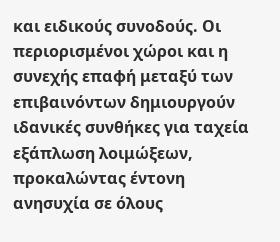και ειδικούς συνοδούς. Οι περιορισμένοι χώροι και η συνεχής επαφή μεταξύ των επιβαινόντων δημιουργούν ιδανικές συνθήκες για ταχεία εξάπλωση λοιμώξεων, προκαλώντας έντονη ανησυχία σε όλους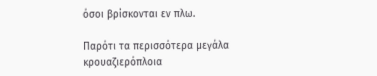όσοι βρίσκονται εν πλω.

Παρότι τα περισσότερα μεγάλα κρουαζιερόπλοια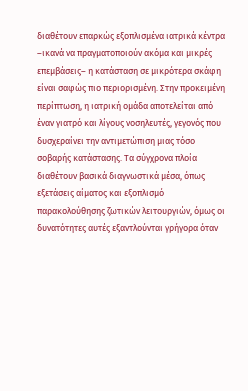διαθέτουν επαρκώς εξοπλισμένα ιατρικά κέντρα –ικανά να πραγματοποιούν ακόμα και μικρές επεμβάσεις– η κατάσταση σε μικρότερα σκάφη είναι σαφώς πιο περιορισμένη. Στην προκειμένη περίπτωση, η ιατρική ομάδα αποτελείται από έναν γιατρό και λίγους νοσηλευτές, γεγονός που δυσχεραίνει την αντιμετώπιση μιας τόσο σοβαρής κατάστασης. Τα σύγχρονα πλοία διαθέτουν βασικά διαγνωστικά μέσα, όπως εξετάσεις αίματος και εξοπλισμό παρακολούθησης ζωτικών λειτουργιών, όμως οι δυνατότητες αυτές εξαντλούνται γρήγορα όταν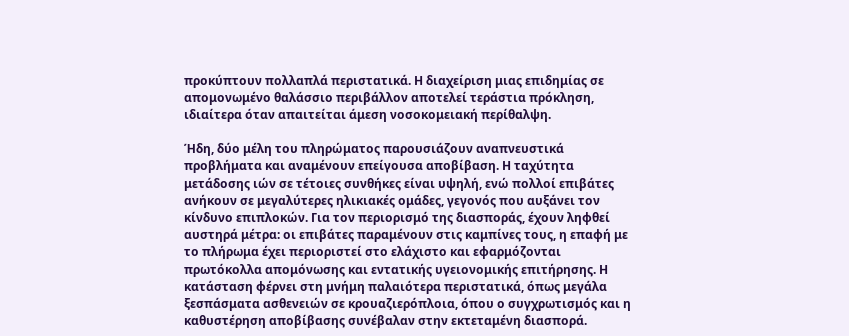προκύπτουν πολλαπλά περιστατικά. Η διαχείριση μιας επιδημίας σε απομονωμένο θαλάσσιο περιβάλλον αποτελεί τεράστια πρόκληση, ιδιαίτερα όταν απαιτείται άμεση νοσοκομειακή περίθαλψη.

Ήδη, δύο μέλη του πληρώματος παρουσιάζουν αναπνευστικά προβλήματα και αναμένουν επείγουσα αποβίβαση. Η ταχύτητα μετάδοσης ιών σε τέτοιες συνθήκες είναι υψηλή, ενώ πολλοί επιβάτες ανήκουν σε μεγαλύτερες ηλικιακές ομάδες, γεγονός που αυξάνει τον κίνδυνο επιπλοκών. Για τον περιορισμό της διασποράς, έχουν ληφθεί αυστηρά μέτρα: οι επιβάτες παραμένουν στις καμπίνες τους, η επαφή με το πλήρωμα έχει περιοριστεί στο ελάχιστο και εφαρμόζονται πρωτόκολλα απομόνωσης και εντατικής υγειονομικής επιτήρησης. Η κατάσταση φέρνει στη μνήμη παλαιότερα περιστατικά, όπως μεγάλα ξεσπάσματα ασθενειών σε κρουαζιερόπλοια, όπου ο συγχρωτισμός και η καθυστέρηση αποβίβασης συνέβαλαν στην εκτεταμένη διασπορά.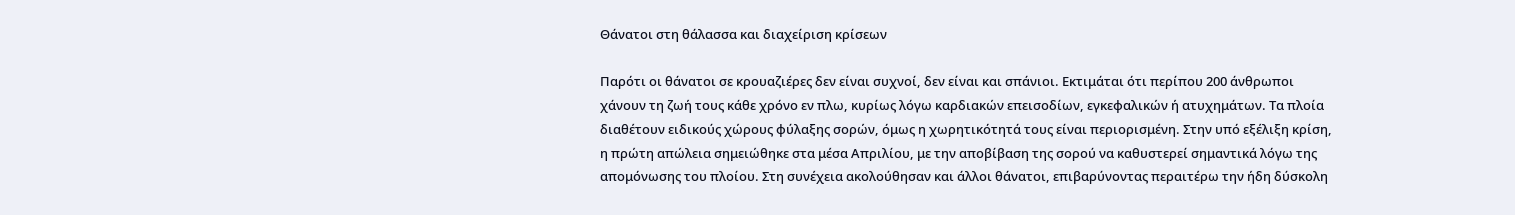Θάνατοι στη θάλασσα και διαχείριση κρίσεων

Παρότι οι θάνατοι σε κρουαζιέρες δεν είναι συχνοί, δεν είναι και σπάνιοι. Εκτιμάται ότι περίπου 200 άνθρωποι χάνουν τη ζωή τους κάθε χρόνο εν πλω, κυρίως λόγω καρδιακών επεισοδίων, εγκεφαλικών ή ατυχημάτων. Τα πλοία διαθέτουν ειδικούς χώρους φύλαξης σορών, όμως η χωρητικότητά τους είναι περιορισμένη. Στην υπό εξέλιξη κρίση, η πρώτη απώλεια σημειώθηκε στα μέσα Απριλίου, με την αποβίβαση της σορού να καθυστερεί σημαντικά λόγω της απομόνωσης του πλοίου. Στη συνέχεια ακολούθησαν και άλλοι θάνατοι, επιβαρύνοντας περαιτέρω την ήδη δύσκολη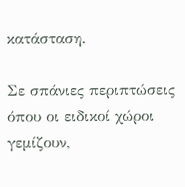κατάσταση.

Σε σπάνιες περιπτώσεις όπου οι ειδικοί χώροι γεμίζουν,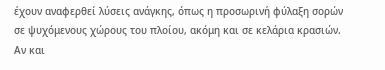έχουν αναφερθεί λύσεις ανάγκης, όπως η προσωρινή φύλαξη σορών σε ψυχόμενους χώρους του πλοίου, ακόμη και σε κελάρια κρασιών. Αν και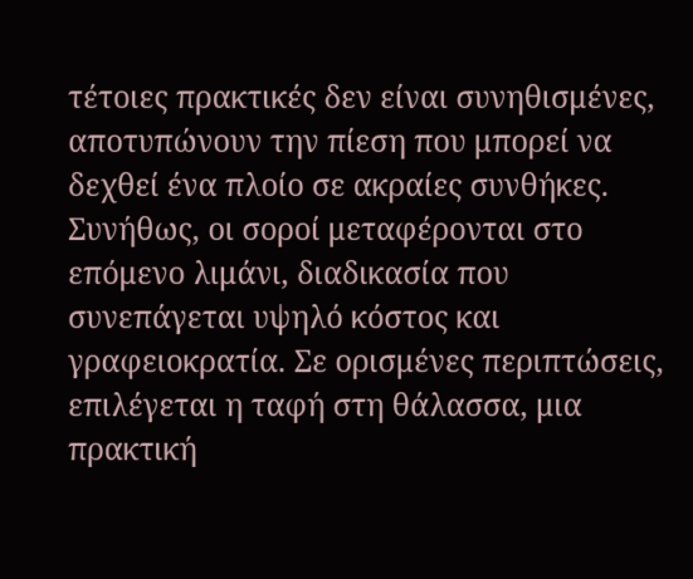τέτοιες πρακτικές δεν είναι συνηθισμένες, αποτυπώνουν την πίεση που μπορεί να δεχθεί ένα πλοίο σε ακραίες συνθήκες. Συνήθως, οι σοροί μεταφέρονται στο επόμενο λιμάνι, διαδικασία που συνεπάγεται υψηλό κόστος και γραφειοκρατία. Σε ορισμένες περιπτώσεις, επιλέγεται η ταφή στη θάλασσα, μια πρακτική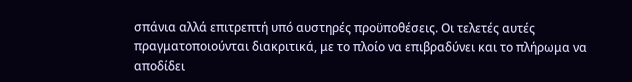σπάνια αλλά επιτρεπτή υπό αυστηρές προϋποθέσεις. Οι τελετές αυτές πραγματοποιούνται διακριτικά, με το πλοίο να επιβραδύνει και το πλήρωμα να αποδίδει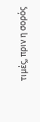τιμές, πριν η σορός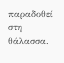παραδοθεί στη θάλασσα.